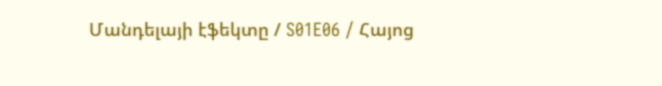Մանդելայի էֆեկտը / S01E06 / Հայոց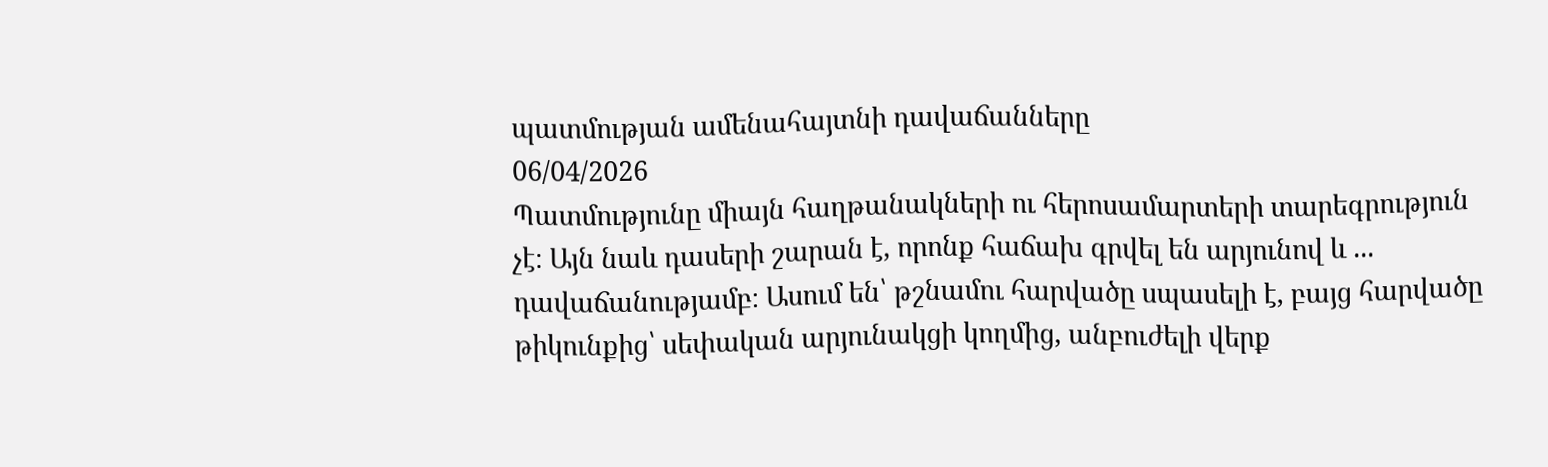պատմության ամենահայտնի դավաճանները
06/04/2026
Պատմությունը միայն հաղթանակների ու հերոսամարտերի տարեգրություն չէ։ Այն նաև դասերի շարան է, որոնք հաճախ գրվել են արյունով և ... դավաճանությամբ։ Ասում են՝ թշնամու հարվածը սպասելի է, բայց հարվածը թիկունքից՝ սեփական արյունակցի կողմից, անբուժելի վերք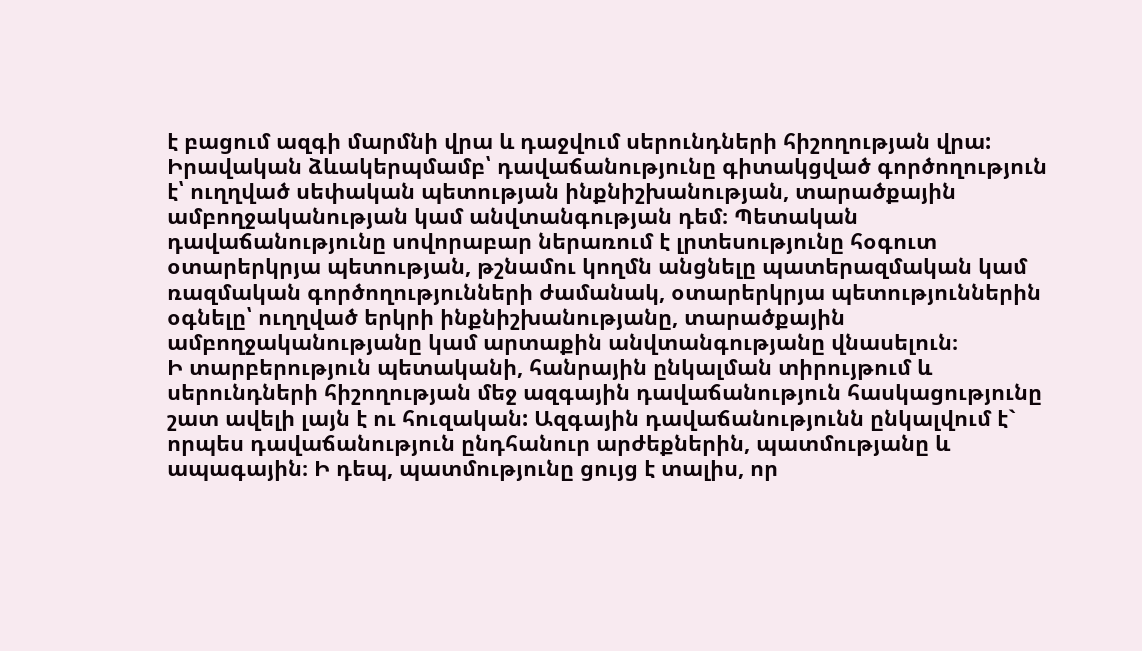է բացում ազգի մարմնի վրա և դաջվում սերունդների հիշողության վրա:
Իրավական ձևակերպմամբ՝ դավաճանությունը գիտակցված գործողություն է՝ ուղղված սեփական պետության ինքնիշխանության, տարածքային ամբողջականության կամ անվտանգության դեմ։ Պետական դավաճանությունը սովորաբար ներառում է լրտեսությունը հօգուտ օտարերկրյա պետության, թշնամու կողմն անցնելը պատերազմական կամ ռազմական գործողությունների ժամանակ, օտարերկրյա պետություններին օգնելը՝ ուղղված երկրի ինքնիշխանությանը, տարածքային ամբողջականությանը կամ արտաքին անվտանգությանը վնասելուն։
Ի տարբերություն պետականի, հանրային ընկալման տիրույթում և սերունդների հիշողության մեջ ազգային դավաճանություն հասկացությունը շատ ավելի լայն է ու հուզական: Ազգային դավաճանությունն ընկալվում է` որպես դավաճանություն ընդհանուր արժեքներին, պատմությանը և ապագային։ Ի դեպ, պատմությունը ցույց է տալիս, որ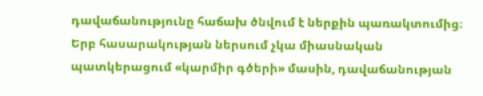դավաճանությունը հաճախ ծնվում է ներքին պառակտումից։ Երբ հասարակության ներսում չկա միասնական պատկերացում «կարմիր գծերի» մասին, դավաճանության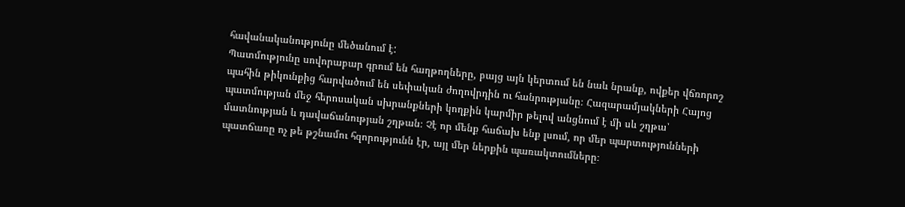հավանականությունը մեծանում է:
Պատմությունը սովորաբար գրում են հաղթողները, բայց այն կերտում են նաև նրանք, ովքեր վճռորոշ պահին թիկունքից հարվածում են սեփական ժողովրդին ու հանրությանը։ Հազարամյակների Հայոց պատմության մեջ հերոսական սխրանքների կողքին կարմիր թելով անցնում է մի սև շղթա՝ մատնության և դավաճանության շղթան։ Չէ որ մենք հաճախ ենք լսում, որ մեր պարտությունների պատճառը ոչ թե թշնամու հզորությունն էր, այլ մեր ներքին պառակտումները։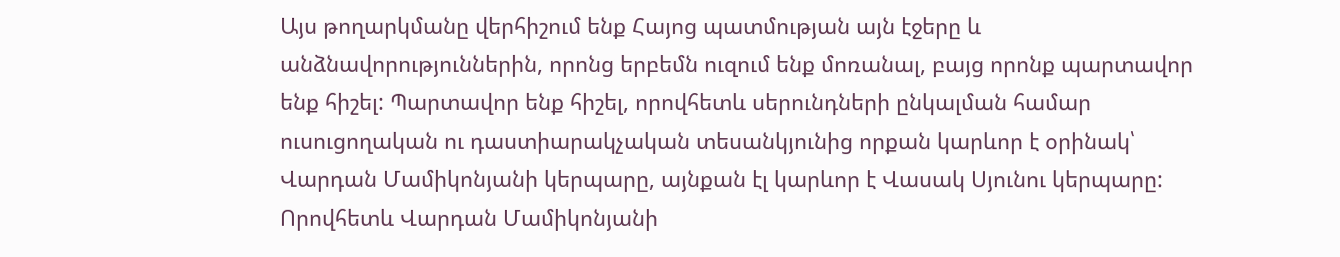Այս թողարկմանը վերհիշում ենք Հայոց պատմության այն էջերը և անձնավորություններին, որոնց երբեմն ուզում ենք մոռանալ, բայց որոնք պարտավոր ենք հիշել: Պարտավոր ենք հիշել, որովհետև սերունդների ընկալման համար ուսուցողական ու դաստիարակչական տեսանկյունից որքան կարևոր է օրինակ՝ Վարդան Մամիկոնյանի կերպարը, այնքան էլ կարևոր է Վասակ Սյունու կերպարը: Որովհետև Վարդան Մամիկոնյանի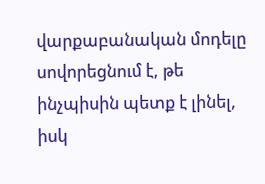վարքաբանական մոդելը սովորեցնում է, թե ինչպիսին պետք է լինել, իսկ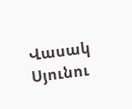Վասակ Սյունու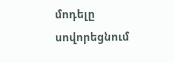մոդելը սովորեցնում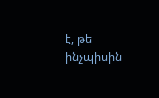է, թե ինչպիսին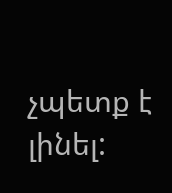չպետք է լինել: